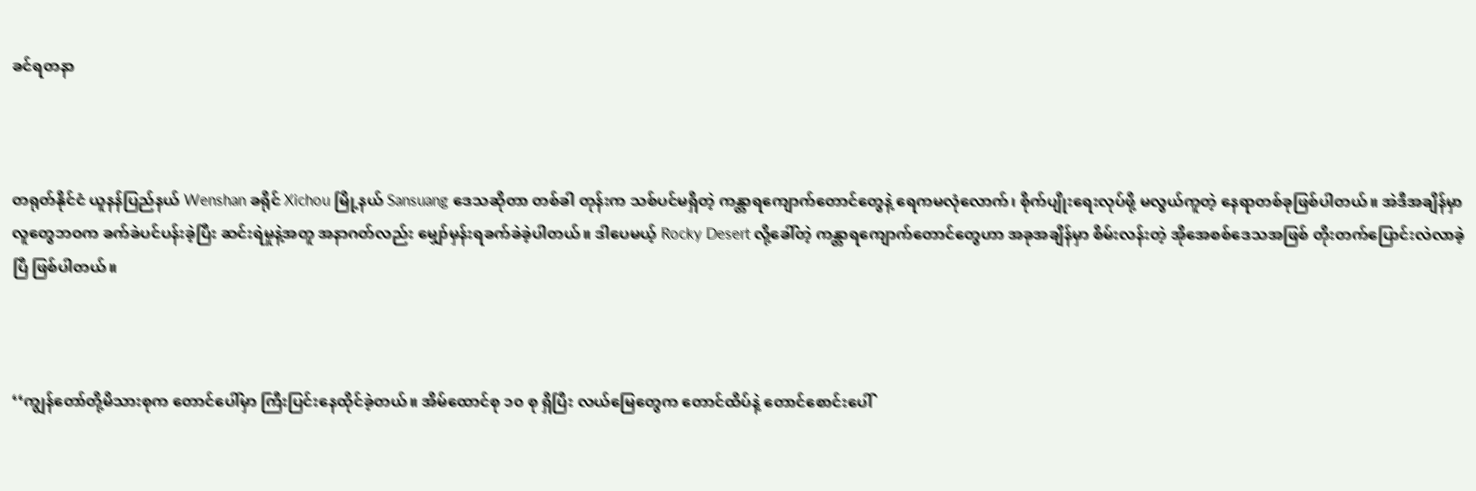ခင်ရတနာ



တရုတ်နိုင်ငံ ယူနန်ပြည်နယ် Wenshan ခရိုင် Xichou မြို့နယ် Sansuang ဒေသဆိုတာ တစ်ခါ တုန်းက သစ်ပင်မရှိတဲ့ ကန္တာရကျောက်တောင်တွေနဲ့ ရေကမလုံလောက်၊ စိုက်ပျိုးရေးလုပ်ဖို့ မလွယ်ကူတဲ့ နေရာတစ်ခုဖြစ်ပါတယ်။ အဲဒီအချိန်မှာ လူတွေဘဝက ခက်ခဲပင်ပန်းခဲ့ပြီး ဆင်းရဲမှုနဲ့အတူ အနာဂတ်လည်း မျှော်မှန်းရခက်ခဲခဲ့ပါတယ်။ ဒါပေမယ့် Rocky Desert လို့ခေါ်တဲ့ ကန္တာရကျောက်တောင်တွေဟာ အခုအချိန်မှာ စိမ်းလန်းတဲ့ အိုအေစစ်ဒေသအဖြစ် တိုးတက်ပြောင်းလဲလာခဲ့ပြီ ဖြစ်ပါတယ်။



‘‘ကျွန်တော်တို့မိသားစုက တောင်ပေါ်မှာ ကြီးပြင်းနေထိုင်ခဲ့တယ်။ အိမ်ထောင်စု ၁၀ စု ရှိပြီး လယ်မြေတွေက တောင်ထိပ်နဲ့ တောင်စောင်းပေါ်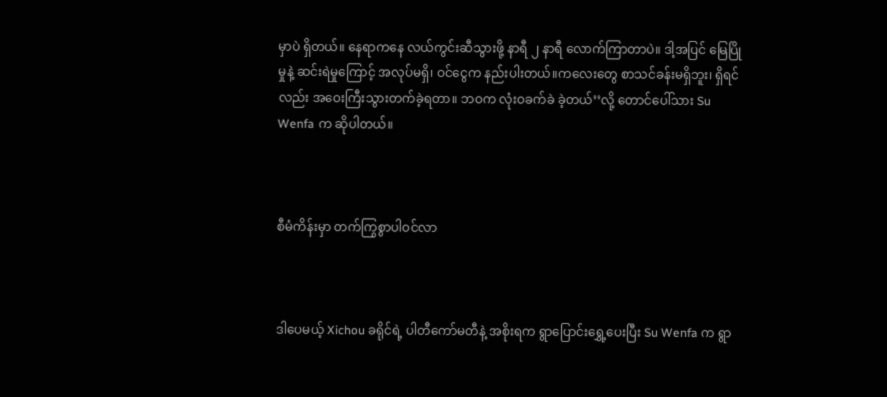မှာပဲ ရှိတယ်။ နေရာကနေ လယ်ကွင်းဆီသွားဖို့ နာရီ ၂ နာရီ လောက်ကြာတာပဲ။ ဒါ့အပြင် မြေပြိုမှုနဲ့ ဆင်းရဲမှုကြောင့် အလုပ်မရှိ၊ ဝင်ငွေက နည်းပါးတယ်။ကလေးတွေ စာသင်ခန်းမရှိဘူး၊ ရှိရင်လည်း အဝေးကြီးသွားတက်ခဲ့ရတာ။ ဘဝက လုံးဝခက်ခဲ ခဲ့တယ်’’လို့ တောင်ပေါ်သား Su Wenfa က ဆိုပါတယ်။



စီမံကိန်းမှာ တက်ကြွစွာပါဝင်လာ



ဒါပေမယ့် Xichou ခရိုင်ရဲ့ ပါတီကော်မတီနဲ့ အစိုးရက ရွာပြောင်းရွှေ့ပေးပြီး Su Wenfa က ရွာ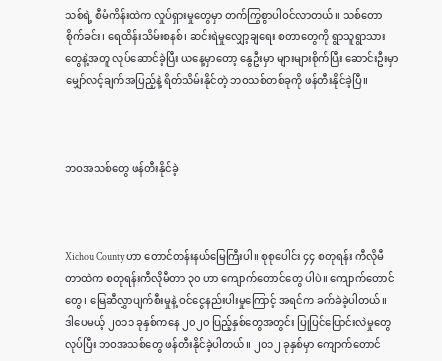သစ်ရဲ့ စီမံကိန်းထဲက လှုပ်ရှားမှုတွေမှာ တက်ကြွစွာပါဝင်လာတယ်။ သစ်တောစိုက်ခင်း၊ ရေထိန်းသိမ်းစနစ်၊ ဆင်းရဲမှုလျှော့ချရေး စတာတွေကို ရွာသူရွာသားတွေနဲ့အတူ လုပ်ဆောင်ခဲ့ပြီး ယနေ့မှာတော့ နွေဦးမှာ များများစိုက်ပြီး ဆောင်းဦးမှာ မျှော်လင့်ချက်အပြည့်နဲ့ ရိတ်သိမ်းနိုင်တဲ့ ဘဝသစ်တစ်ခုကို ဖန်တီးနိုင်ခဲ့ပြီ။



ဘဝအသစ်တွေ ဖန်တီးနိုင်ခဲ့



Xichou County ဟာ တောင်တန်းနယ်မြေကြီးပါ။ စုစုပေါင်း ၄၄ စတုရန်း ကီလိုမီတာထဲက စတုရန်းကီလိုမီတာ ၃၀ ဟာ ကျောက်တောင်တွေ ပါပဲ။ ကျောက်တောင်တွေ၊ မြေဆီလွှာပျက်စီးမှုနဲ့ ဝင်ငွေနည်းပါးမှုကြောင့် အရင်က ခက်ခဲခဲ့ပါတယ်။ ဒါပေမယ့် ၂၀၁၁ ခုနှစ်ကနေ ၂၀၂၀ ပြည့်နှစ်တွေအတွင်း ပြုပြင်ပြောင်းလဲမှုတွေလုပ်ပြီး ဘဝအသစ်တွေ ဖန်တီးနိုင်ခဲ့ပါတယ်။ ၂၀၁၂ ခုနှစ်မှာ ကျောက်တောင်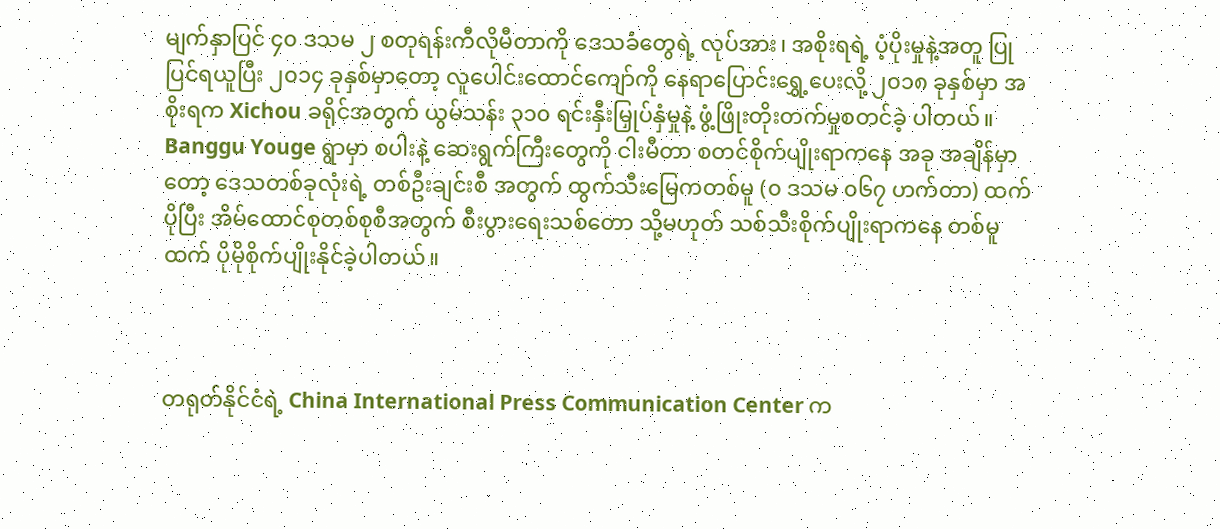မျက်နှာပြင် ၄၀ ဒသမ ၂ စတုရန်းကီလိုမီတာကို ဒေသခံတွေရဲ့ လုပ်အား၊ အစိုးရရဲ့ ပံ့ပိုးမှုနဲ့အတူ ပြုပြင်ရယူပြီး ၂၀၁၄ ခုနှစ်မှာတော့ လူပေါင်းထောင်ကျော်ကို နေရာပြောင်းရွှေ့ပေးလို့ ၂၀၁၈ ခုနှစ်မှာ အစိုးရက Xichou ခရိုင်အတွက် ယွမ်သန်း ၃၁၀ ရင်းနှီးမြှုပ်နှံမှုနဲ့ ဖွံ့ဖြိုးတိုးတက်မှုစတင်ခဲ့ ပါတယ်။ Banggu Youge ရွာမှာ စပါးနဲ့ ဆေးရွက်ကြီးတွေကို ငါးမီတာ စတင်စိုက်ပျိုးရာကနေ အခု အချိန်မှာတော့ ဒေသတစ်ခုလုံးရဲ့ တစ်ဦးချင်းစီ အတွက် ထွက်သီးမြေကတစ်မူ (၀ ဒသမ ၀၆၇ ဟက်တာ) ထက်ပိုပြီး အိမ်ထောင်စုတစ်စုစီအတွက် စီးပွားရေးသစ်တော သို့မဟုတ် သစ်သီးစိုက်ပျိုးရာကနေ တစ်မူထက် ပိုမိုစိုက်ပျိုးနိုင်ခဲ့ပါတယ်။



တရုတ်နိုင်ငံရဲ့ China International Press Communication Center က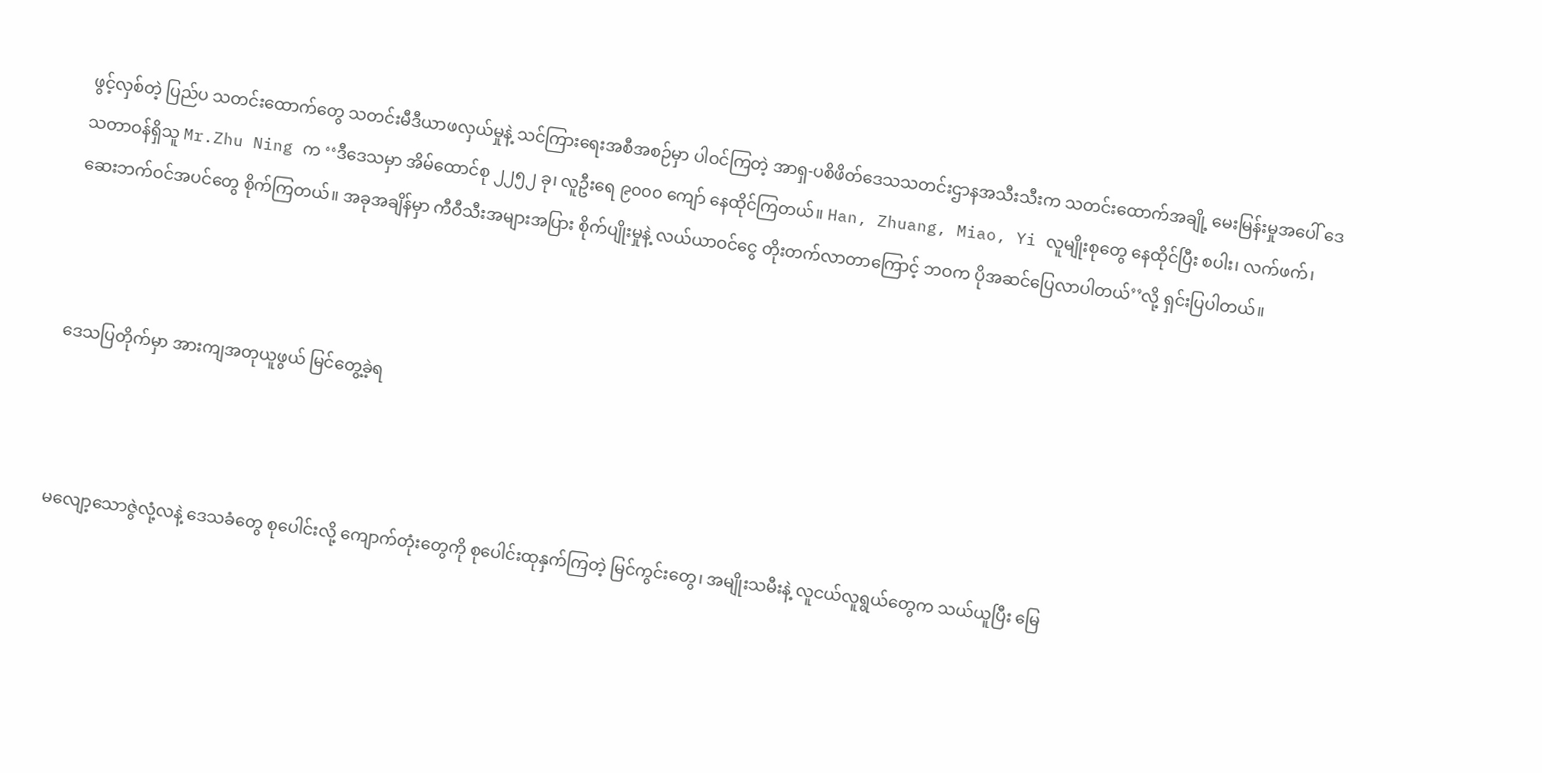ဖွင့်လှစ်တဲ့ ပြည်ပ သတင်းထောက်တွေ သတင်းမီဒီယာဖလှယ်မှုနဲ့ သင်ကြားရေးအစီအစဉ်မှာ ပါဝင်ကြတဲ့ အာရှ-ပစိဖိတ်ဒေသသတင်းဌာနအသီးသီးက သတင်းထောက်အချို့ မေးမြန်းမှုအပေါ် ဒေသတာဝန်ရှိသူ Mr.Zhu Ning က ‘‘ဒီဒေသမှာ အိမ်ထောင်စု ၂၂၅၂ ခု၊ လူဦးရေ ၉၀၀၀ ကျော် နေထိုင်ကြတယ်။ Han, Zhuang, Miao, Yi လူမျိုးစုတွေ နေထိုင်ပြီး စပါး၊ လက်ဖက်၊ ဆေးဘက်ဝင်အပင်တွေ စိုက်ကြတယ်။ အခုအချိန်မှာ ကီဝီသီးအများအပြား စိုက်ပျိုးမှုနဲ့ လယ်ယာဝင်ငွေ တိုးတက်လာတာကြောင့် ဘဝက ပိုအဆင်ပြေလာပါတယ်’’လို့ ရှင်းပြပါတယ်။



ဒေသပြတိုက်မှာ အားကျအတုယူဖွယ် မြင်တွေ့ခဲ့ရ



မလျော့သောဇွဲလုံ့လနဲ့ ဒေသခံတွေ စုပေါင်းလို့ ကျောက်တုံးတွေကို စုပေါင်းထုနှက်ကြတဲ့ မြင်ကွင်းတွေ၊ အမျိုးသမီးနဲ့ လူငယ်လူရွယ်တွေက သယ်ယူပြီး မြေ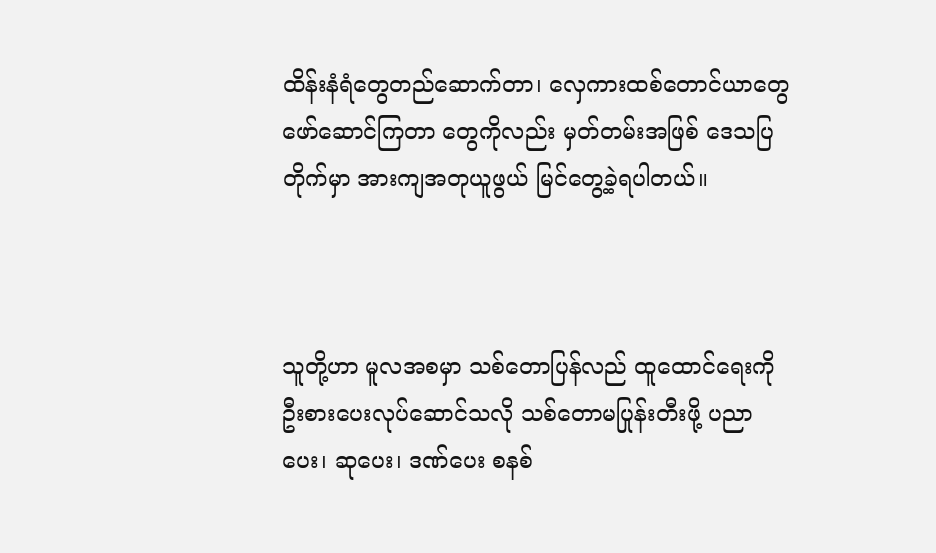ထိန်းနံရံတွေတည်ဆောက်တာ၊ လှေကားထစ်တောင်ယာတွေ ဖော်ဆောင်ကြတာ တွေကိုလည်း မှတ်တမ်းအဖြစ် ဒေသပြတိုက်မှာ အားကျအတုယူဖွယ် မြင်တွေ့ခဲ့ရပါတယ်။



သူတို့ဟာ မူလအစမှာ သစ်တောပြန်လည် ထူထောင်ရေးကို ဦးစားပေးလုပ်ဆောင်သလို သစ်တောမပြုန်းတီးဖို့ ပညာပေး၊ ဆုပေး၊ ဒဏ်ပေး စနစ်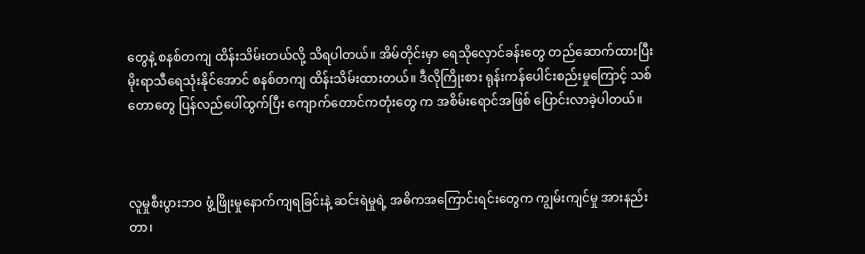တွေနဲ့ စနစ်တကျ ထိန်းသိမ်းတယ်လို့ သိရပါတယ်။ အိမ်တိုင်းမှာ ရေသိုလှောင်ခန်းတွေ တည်ဆောက်ထားပြီး မိုးရာသီရေသုံးနိုင်အောင် စနစ်တကျ ထိန်းသိမ်းထားတယ်။ ဒီလိုကြိုးစား ရုန်းကန်ပေါင်းစည်းမှုကြောင့် သစ်တောတွေ ပြန်လည်ပေါ်ထွက်ပြီး ကျောက်တောင်ကတုံးတွေ က အစိမ်းရောင်အဖြစ် ပြောင်းလာခဲ့ပါတယ်။



လူမှုစီးပွားဘဝ ဖွံ့ဖြိုးမှုနောက်ကျရခြင်းနဲ့ ဆင်းရဲမှုရဲ့ အဓိကအကြောင်းရင်းတွေက ကျွမ်းကျင်မှု အားနည်းတာ၊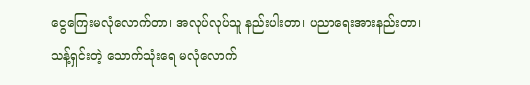ငွေကြေးမလုံလောက်တာ၊ အလုပ်လုပ်သူ နည်းပါးတာ၊ ပညာရေးအားနည်းတာ၊ သန့်ရှင်းတဲ့ သောက်သုံးရေ မလုံလောက်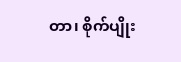တာ၊ စိုက်ပျိုး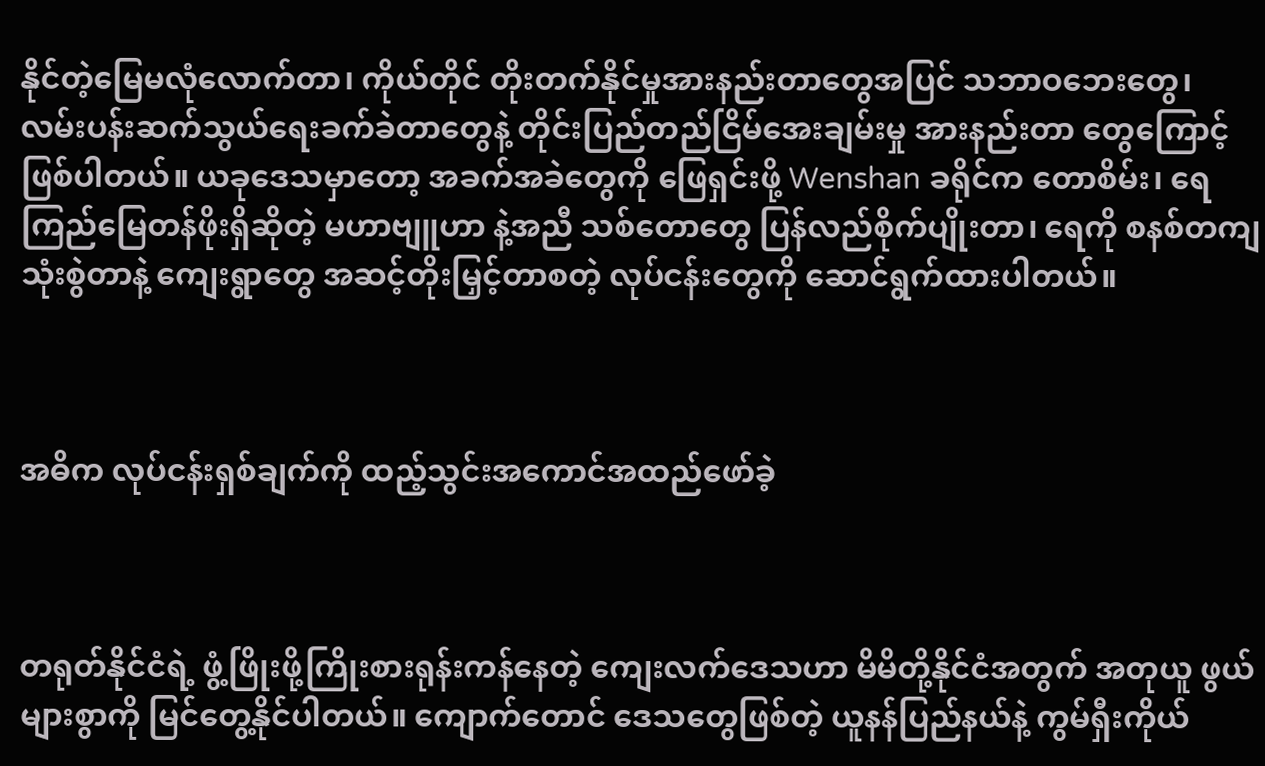နိုင်တဲ့မြေမလုံလောက်တာ၊ ကိုယ်တိုင် တိုးတက်နိုင်မှုအားနည်းတာတွေအပြင် သဘာဝဘေးတွေ၊ လမ်းပန်းဆက်သွယ်ရေးခက်ခဲတာတွေနဲ့ တိုင်းပြည်တည်ငြိမ်အေးချမ်းမှု အားနည်းတာ တွေကြောင့် ဖြစ်ပါတယ်။ ယခုဒေသမှာတော့ အခက်အခဲတွေကို ဖြေရှင်းဖို့ Wenshan ခရိုင်က တောစိမ်း၊ ရေကြည်မြေတန်ဖိုးရှိဆိုတဲ့ မဟာဗျူဟာ နဲ့အညီ သစ်တောတွေ ပြန်လည်စိုက်ပျိုးတာ၊ ရေကို စနစ်တကျသုံးစွဲတာနဲ့ ကျေးရွာတွေ အဆင့်တိုးမြှင့်တာစတဲ့ လုပ်ငန်းတွေကို ဆောင်ရွက်ထားပါတယ်။



အဓိက လုပ်ငန်းရှစ်ချက်ကို ထည့်သွင်းအကောင်အထည်ဖော်ခဲ့



တရုတ်နိုင်ငံရဲ့ ဖွံ့ဖြိုးဖို့ကြိုးစားရုန်းကန်နေတဲ့ ကျေးလက်ဒေသဟာ မိမိတို့နိုင်ငံအတွက် အတုယူ ဖွယ်များစွာကို မြင်တွေ့နိုင်ပါတယ်။ ကျောက်တောင် ဒေသတွေဖြစ်တဲ့ ယူနန်ပြည်နယ်နဲ့ ကွမ်ရှီးကိုယ်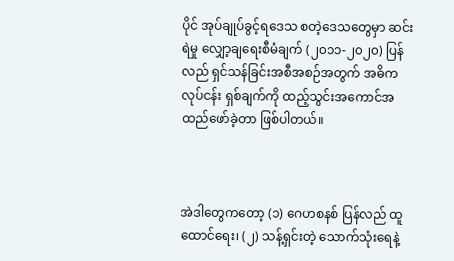ပိုင် အုပ်ချုပ်ခွင့်ရဒေသ စတဲ့ဒေသတွေမှာ ဆင်းရဲမှု လျှော့ချရေးစီမံချက် (၂၀၁၁-၂၀၂၀) ပြန်လည် ရှင်သန်ခြင်းအစီအစဉ်အတွက် အဓိကလုပ်ငန်း ရှစ်ချက်ကို ထည့်သွင်းအကောင်အထည်ဖော်ခဲ့တာ ဖြစ်ပါတယ်။



အဲဒါတွေကတော့ (၁) ဂေဟစနစ် ပြန်လည် ထူထောင်ရေး၊ (၂) သန့်ရှင်းတဲ့ သောက်သုံးရေနဲ့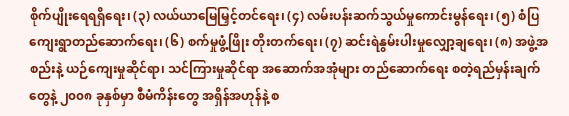စိုက်ပျိုးရေရရှိရေး၊ (၃) လယ်ယာမြေမြှင့်တင်ရေး၊ (၄) လမ်းပန်းဆက်သွယ်မှုကောင်းမွန်ရေး၊ (၅) စံပြ ကျေးရွာတည်ဆောက်ရေး၊ (၆) စက်မှုဖွံ့ဖြိုး တိုးတက်ရေး၊ (၇) ဆင်းရဲနွမ်းပါးမှုလျှော့ချရေး၊ (၈) အဖွဲ့အစည်းနဲ့ ယဉ်ကျေးမှုဆိုင်ရာ၊ သင်ကြားမှုဆိုင်ရာ အဆောက်အအုံများ တည်ဆောက်ရေး စတဲ့ရည်မှန်းချက်တွေနဲ့ ၂၀၀၈ ခုနှစ်မှာ စီမံကိန်းတွေ အရှိန်အဟုန်နဲ့ စ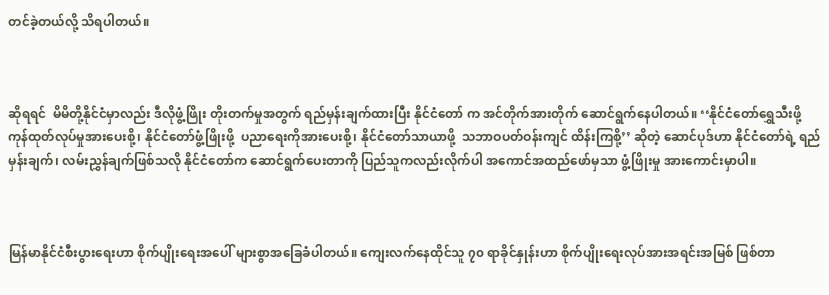တင်ခဲ့တယ်လို့ သိရပါတယ်။



ဆိုရရင်  မိမိတို့နိုင်ငံမှာလည်း ဒီလိုဖွံ့ဖြိုး တိုးတက်မှုအတွက် ရည်မှန်းချက်ထားပြီး နိုင်ငံတော် က အင်တိုက်အားတိုက် ဆောင်ရွက်နေပါတယ်။ ‘‘နိုင်ငံတော်ရွှေသီးဖို့ ကုန်ထုတ်လုပ်မှုအားပေးစို့၊ နိုင်ငံတော်ဖွံ့ဖြိုးဖို့  ပညာရေးကိုအားပေးစို့၊ နိုင်ငံတော်သာယာဖို့  သဘာဝပတ်ဝန်းကျင် ထိန်းကြစို့’’ ဆိုတဲ့ ဆောင်ပုဒ်ဟာ နိုင်ငံတော်ရဲ့ ရည်မှန်းချက်၊ လမ်းညွှန်ချက်ဖြစ်သလို နိုင်ငံတော်က ဆောင်ရွက်ပေးတာကို ပြည်သူကလည်းလိုက်ပါ အကောင်အထည်ဖော်မှသာ ဖွံ့ဖြိုးမှု အားကောင်းမှာပါ။



မြန်မာနိုင်ငံစီးပွားရေးဟာ စိုက်ပျိုးရေးအပေါ် များစွာအခြေခံပါတယ်။ ကျေးလက်နေထိုင်သူ ၇၀ ရာခိုင်နှုန်းဟာ စိုက်ပျိုးရေးလုပ်အားအရင်းအမြစ် ဖြစ်တာ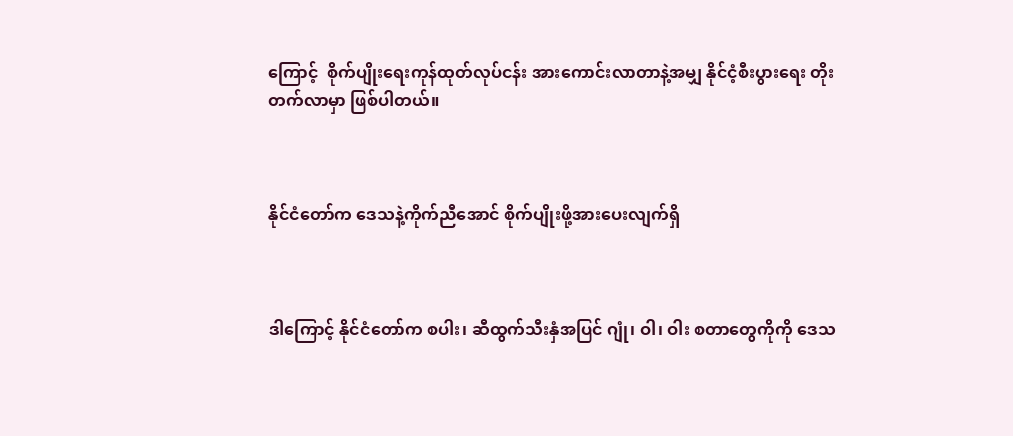ကြောင့်  စိုက်ပျိုးရေးကုန်ထုတ်လုပ်ငန်း အားကောင်းလာတာနဲ့အမျှ နိုင်ငံ့စီးပွားရေး တိုးတက်လာမှာ ဖြစ်ပါတယ်။



နိုင်ငံတော်က ဒေသနဲ့ကိုက်ညီအောင် စိုက်ပျိုးဖို့အားပေးလျက်ရှိ



ဒါကြောင့် နိုင်ငံတော်က စပါး၊ ဆီထွက်သီးနှံအပြင် ဂျုံ၊ ဝါ၊ ဝါး စတာတွေကိုကို ဒေသ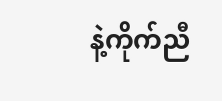နဲ့ကိုက်ညီ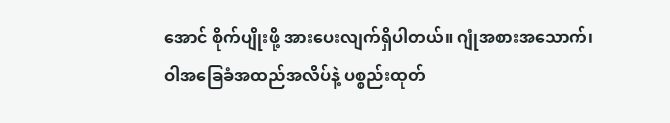အောင် စိုက်ပျိုးဖို့ အားပေးလျက်ရှိပါတယ်။ ဂျုံအစားအသောက်၊ ဝါအခြေခံအထည်အလိပ်နဲ့ ပစ္စည်းထုတ်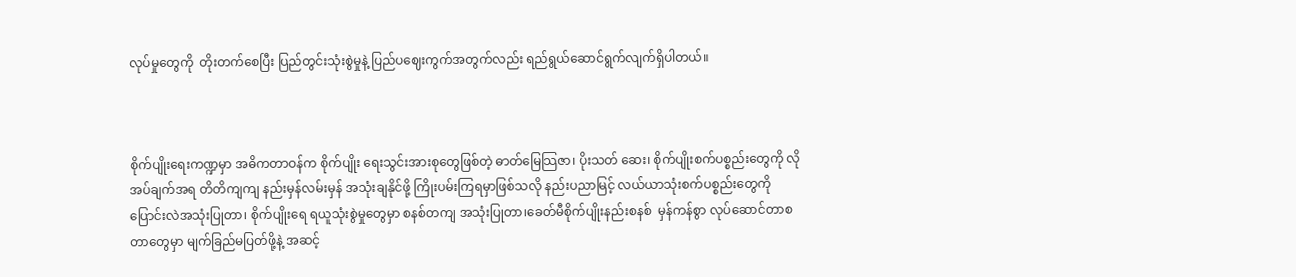လုပ်မှုတွေကို  တိုးတက်စေပြီး ပြည်တွင်းသုံးစွဲမှုနဲ့ ပြည်ပဈေးကွက်အတွက်လည်း ရည်ရွယ်ဆောင်ရွက်လျက်ရှိပါတယ်။



စိုက်ပျိုးရေးကဏ္ဍမှာ အဓိကတာဝန်က စိုက်ပျိုး ရေးသွင်းအားစုတွေဖြစ်တဲ့ ဓာတ်မြေသြဇာ၊ ပိုးသတ် ဆေး၊ စိုက်ပျိုးစက်ပစ္စည်းတွေကို လိုအပ်ချက်အရ တိတိကျကျ နည်းမှန်လမ်းမှန် အသုံးချနိုင်ဖို့ ကြိုးပမ်းကြရမှာဖြစ်သလို နည်းပညာမြင့် လယ်ယာသုံးစက်ပစ္စည်းတွေကို ပြောင်းလဲအသုံးပြုတာ၊ စိုက်ပျိုးရေ ရယူသုံးစွဲမှုတွေမှာ စနစ်တကျ အသုံးပြုတာ၊ခေတ်မီစိုက်ပျိုးနည်းစနစ်  မှန်ကန်စွာ လုပ်ဆောင်တာစတာတွေမှာ မျက်ခြည်မပြတ်ဖို့နဲ့ အဆင့်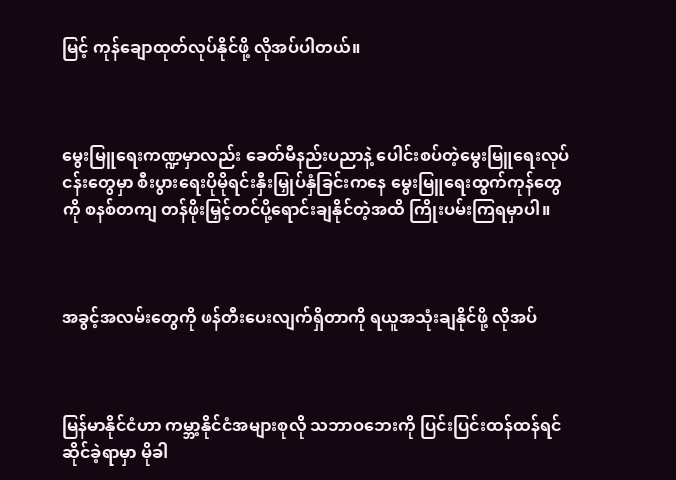မြင့် ကုန်ချောထုတ်လုပ်နိုင်ဖို့ လိုအပ်ပါတယ်။



မွေးမြူရေးကဏ္ဍမှာလည်း ခေတ်မီနည်းပညာနဲ့ ပေါင်းစပ်တဲ့မွေးမြူရေးလုပ်ငန်းတွေမှာ စီးပွားရေးပိုမိုရင်းနှီးမြှုပ်နှံခြင်းကနေ မွေးမြူရေးထွက်ကုန်တွေကို စနစ်တကျ တန်ဖိုးမြှင့်တင်ပို့ရောင်းချနိုင်တဲ့အထိ ကြိုးပမ်းကြရမှာပါ။



အခွင့်အလမ်းတွေကို ဖန်တီးပေးလျက်ရှိတာကို ရယူအသုံးချနိုင်ဖို့ လိုအပ်



မြန်မာနိုင်ငံဟာ ကမ္ဘာ့နိုင်ငံအများစုလို သဘာဝဘေးကို ပြင်းပြင်းထန်ထန်ရင်ဆိုင်ခဲ့ရာမှာ မိုခါ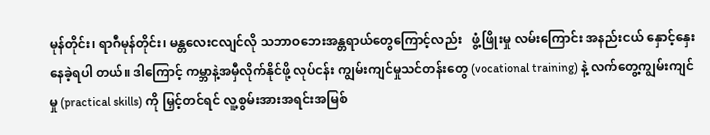မုန်တိုင်း၊ ရာဂီမုန်တိုင်း၊ မန္တလေးငလျင်လို သဘာဝဘေးအန္တရာယ်တွေကြောင့်လည်း   ဖွံ့ဖြိုးမှု လမ်းကြောင်း အနည်းငယ် နှောင့်နှေးနေခဲ့ရပါ တယ်။ ဒါကြောင့် ကမ္ဘာနဲ့အမှီလိုက်နိုင်ဖို့ လုပ်ငန်း ကျွမ်းကျင်မှုသင်တန်းတွေ (vocational training) နဲ့ လက်တွေ့ကျွမ်းကျင်မှု (practical skills) ကို မြှင့်တင်ရင် လူ့စွမ်းအားအရင်းအမြစ်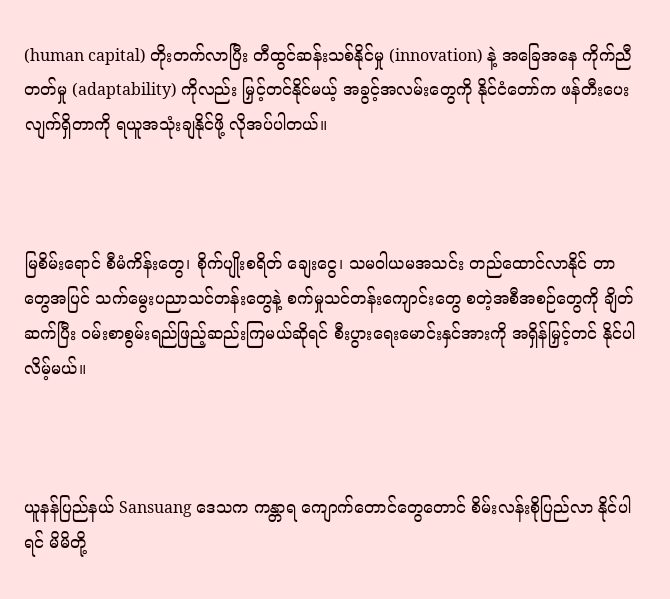(human capital) တိုးတက်လာပြီး တီထွင်ဆန်းသစ်နိုင်မှု (innovation) နဲ့ အခြေအနေ ကိုက်ညီတတ်မှု (adaptability) ကိုလည်း မြှင့်တင်နိုင်မယ့် အခွင့်အလမ်းတွေကို နိုင်ငံတော်က ဖန်တီးပေးလျက်ရှိတာကို ရယူအသုံးချနိုင်ဖို့ လိုအပ်ပါတယ်။



မြစိမ်းရောင် စီမံကိန်းတွေ၊ စိုက်ပျိုးစရိတ် ချေးငွေ၊ သမဝါယမအသင်း တည်ထောင်လာနိုင် တာတွေအပြင် သက်မွေးပညာသင်တန်းတွေနဲ့ စက်မှုသင်တန်းကျောင်းတွေ စတဲ့အစီအစဉ်တွေကို ချိတ်ဆက်ပြီး ဝမ်းစာစွမ်းရည်ဖြည့်ဆည်းကြမယ်ဆိုရင် စီးပွားရေးမောင်းနှင်အားကို အရှိန်မြှင့်တင် နိုင်ပါလိမ့်မယ်။



ယူနန်ပြည်နယ် Sansuang ဒေသက ကန္တာရ ကျောက်တောင်တွေတောင် စိမ်းလန်းစိုပြည်လာ နိုင်ပါရင် မိမိတို့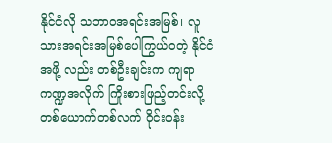နိုင်ငံလို သဘာဝအရင်းအမြစ်၊ လူသားအရင်းအမြစ်ပေါကြွယ်ဝတဲ့ နိုင်ငံအဖို့ လည်း တစ်ဦးချင်းက ကျရာကဏ္ဍအလိုက် ကြိုးစားဖြည့်တင်းလို့ တစ်ယောက်တစ်လက် ဝိုင်းဝန်း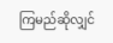ကြမည်ဆိုလျှင်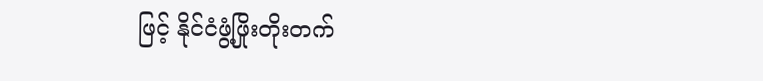ဖြင့် နိုင်ငံဖွံ့ဖြိုးတိုးတက်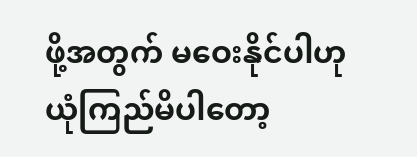ဖို့အတွက် မဝေးနိုင်ပါဟု ယုံကြည်မိပါတော့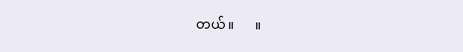တယ်။      ။